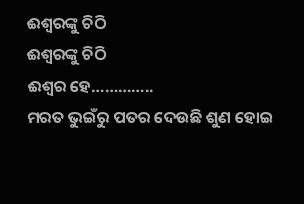ଈଶ୍ୱରଙ୍କୁ ଚିଠି
ଈଶ୍ୱରଙ୍କୁ ଚିଠି
ଈଶ୍ୱର ହେ…………..
ମରତ ଭୁଇଁରୁ ପତର ଦେଉଛି ଶୁଣ ହୋଇ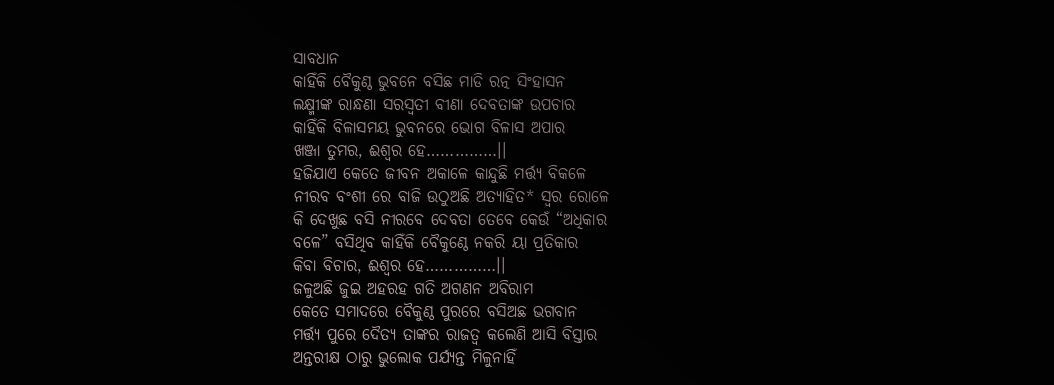ସାବଧାନ
କାହିଁକି ବୈକୁଣ୍ଠ ଭୁବନେ ବସିଛ ମାଡି ରତ୍ନ ସିଂହାସନ
ଲକ୍ଷ୍ମୀଙ୍କ ରାନ୍ଧଣା ସରସ୍ଵତୀ ବୀଣା ଦେବତାଙ୍କ ଉପଚାର
କାହିଁକି ବିଳାସମୟ ଭୁବନରେ ଭୋଗ ବିଳାସ ଅପାର
ଖଞ୍ଜା ତୁମର, ଈଶ୍ଵର ହେ……………।।
ହଜିଯାଏ କେତେ ଜୀବନ ଅକାଳେ କାନ୍ଦୁଛି ମର୍ତ୍ତ୍ୟ ବିକଳେ
ନୀରବ ବଂଶୀ ରେ ବାଜି ଉଠୁଅଛି ଅତ୍ୟାହିତ* ସ୍ଵର ରୋଳେ
କି ଦେଖୁଛ ବସି ନୀରବେ ଦେବତା ତେବେ କେଉଁ “ଅଧିକାର
ବଳେ” ବସିଥିବ କାହିଁକି ବୈକୁଣ୍ଠେ ନକରି ୟା ପ୍ରତିକାର
କିବା ବିଚାର, ଈଶ୍ଵର ହେ……………।।
ଜଳୁଅଛି ଜୁଇ ଅହରହ ଗତି ଅଗଣନ ଅବିରାମ
କେତେ ସମାଦରେ ବୈକୁଣ୍ଠ ପୁରରେ ବସିଅଛ ଭଗବାନ
ମର୍ତ୍ତ୍ୟ ପୁରେ ଦୈତ୍ୟ ତାଙ୍କର ରାଜତ୍ଵ କଲେଣି ଆସି ବିସ୍ତାର
ଅନ୍ତରୀକ୍ଷ ଠାରୁ ଭୁଲୋକ ପର୍ଯ୍ୟନ୍ତ ମିଳୁନାହିଁ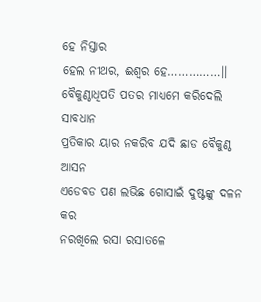ହେ ନିସ୍ତାର
ହେଲ ନୀଥର, ଈଶ୍ଵର ହେ……………।।
ବୈକୁଣ୍ଠାଧିପତି ପତର ମାଧ୍ୟମେ କରିଦେଲି ସାବଧାନ
ପ୍ରତିକାର ୟାର ନକରିବ ଯଦି ଛାଡ ବୈକୁଣ୍ଠ ଆସନ
ଏଡେବଡ ପଣ ଲଭିଛ ଗୋସାଇଁ ଦୁଷ୍ଟଙ୍କୁ ଦଳନ କର
ନରଖିଲେ ରସା ରସାତଳେ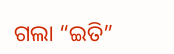ଗଲା “ଇତି”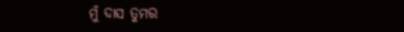ମୁଁ ଦାସ ତୁମର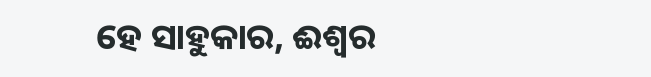ହେ ସାହୁକାର, ଈଶ୍ୱର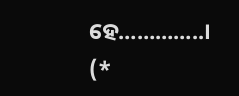ହେ…………..।
(*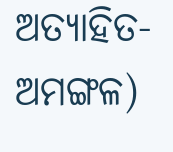ଅତ୍ୟାହିତ-ଅମଙ୍ଗଳ)